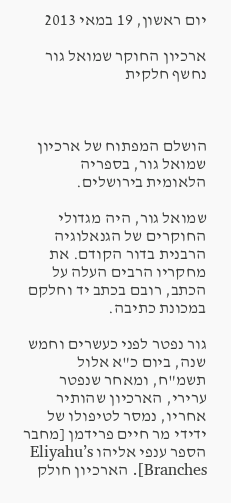יום ראשון, 19 במאי 2013

ארכיון החוקר שמואל גור נחשף חלקית



הושלם המפתוח של ארכיון שמואל גור, בספריה הלאומית בירושלים.

שמואל גור, היה מגדולי החוקרים של הגנאלוגיה הרבנית בדור הקודם. את מחקריו הרבים העלה על הכתב, רובם בכתב יד וחלקם במכונת כתיבה.

גור נפטר לפני כעשרים וחמש שנה, ביום כ"א אלול תשמ"ח, ומאחר שנפטר ערירי, הארכיון שהותיר אחריו, נמסר לטיפולו של ידידי מר חיים פרידמן [מחבר הספר ענפי אליהו Eliyahu’s Branches]. הארכיון חולק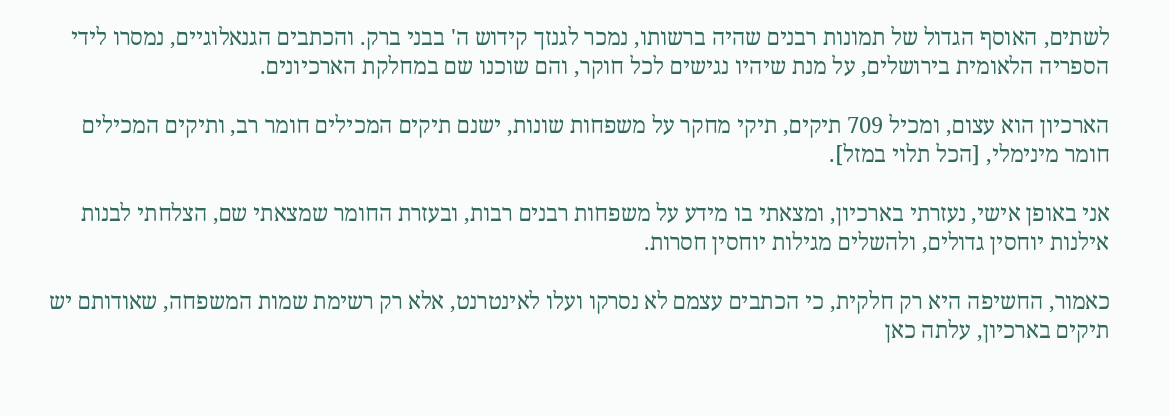לשתים, האוסף הגדול של תמונות רבנים שהיה ברשותו, נמכר לגנזך קידוש ה' בבני ברק. והכתבים הגנאלוגיים, נמסרו לידי הספריה הלאומית בירושלים, על מנת שיהיו נגישים לכל חוקר, והם שוכנו שם במחלקת הארכיונים.

הארכיון הוא עצום, ומכיל 709 תיקים, תיקי מחקר על משפחות שונות, ישנם תיקים המכילים חומר רב, ותיקים המכילים חומר מינימלי, [הכל תלוי במזל].

אני באופן אישי, נעזרתי בארכיון, ומצאתי בו מידע על משפחות רבנים רבות, ובעזרת החומר שמצאתי שם, הצלחתי לבנות אילנות יוחסין גדולים, ולהשלים מגילות יוחסין חסרות.

כאמור, החשיפה היא רק חלקית, כי הכתבים עצמם לא נסרקו ועלו לאינטרנט, אלא רק רשימת שמות המשפחה, שאודותם יש תיקים בארכיון, עלתה כאן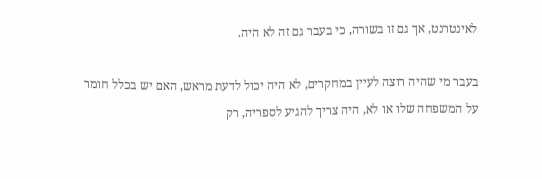לאינטרנט, אך גם זו בשורה, כי בעבר גם זה לא היה.

בעבר מי שהיה רוצה לעיין במחקרים, לא היה יכול לדעת מראש, האם יש בכלל חומר על המשפחה שלו או לא, היה צריך להגיע לספריה, רק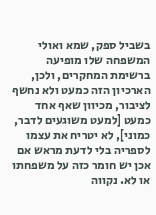בשביל ספק, שמא ואולי המשפחה שלו מופיעה ברשימת המחקרים, ולכן, הארכיון הזה כמעט ולא נחשף לציבור, מכיוון שאף אחד כמעט [למעט משוגעים לדבר, כמוני], לא יטריח את עצמו לספריה בלי לדעת מראש אם אכן יש חומר כזה על משפחתו או לא. נקווה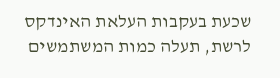שכעת בעקבות העלאת האינדקס לרשת, תעלה כמות המשתמשים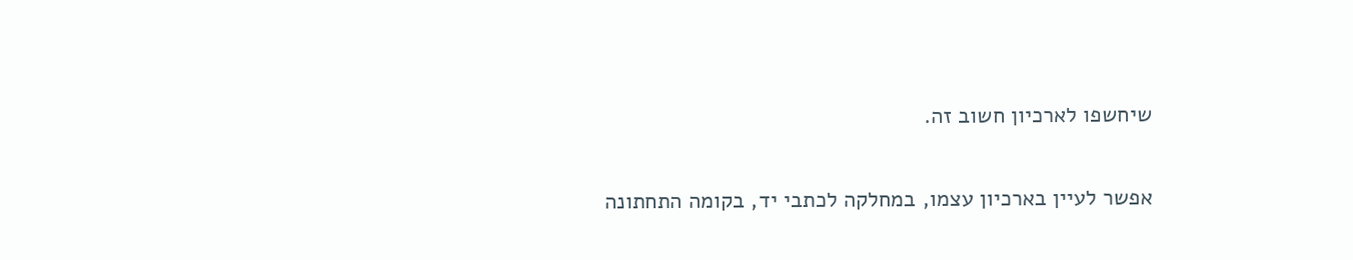שיחשפו לארכיון חשוב זה.

אפשר לעיין בארכיון עצמו, במחלקה לכתבי יד, בקומה התחתונה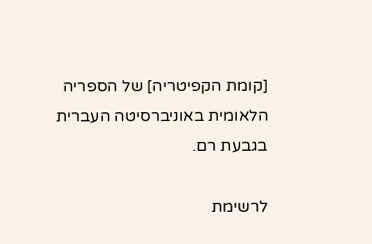[קומת הקפיטריה] של הספריה הלאומית באוניברסיטה העברית בגבעת רם.

לרשימת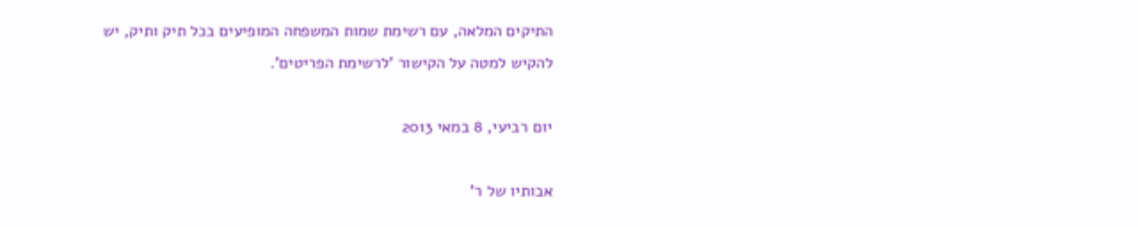התיקים המלאה, עם רשימת שמות המשפחה המופיעים בכל תיק ותיק, יש להקיש למטה על הקישור 'לרשימת הפריטים'.

יום רביעי, 8 במאי 2013

אבותיו של ר'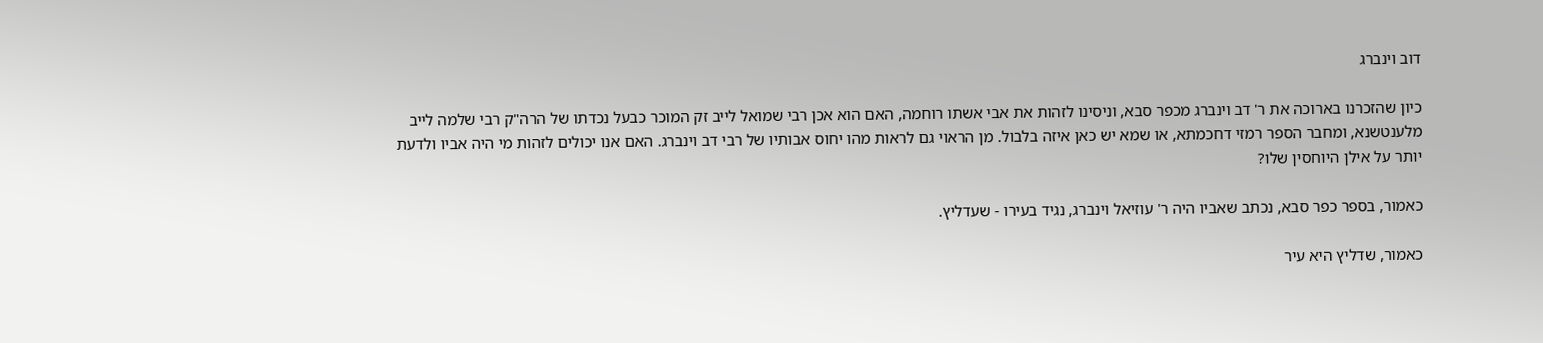דוב וינברג

כיון שהזכרנו בארוכה את ר' דב וינברג מכפר סבא, וניסינו לזהות את אבי אשתו רוחמה, האם הוא אכן רבי שמואל לייב זק המוכר כבעל נכדתו של הרה"ק רבי שלמה לייב מלענטשנא, ומחבר הספר רמזי דחכמתא, או שמא יש כאן איזה בלבול. מן הראוי גם לראות מהו יחוס אבותיו של רבי דב וינברג. האם אנו יכולים לזהות מי היה אביו ולדעת יותר על אילן היוחסין שלו?

כאמור, בספר כפר סבא, נכתב שאביו היה ר' עוזיאל וינברג, נגיד בעירו - שעדליץ.

כאמור, שדליץ היא עיר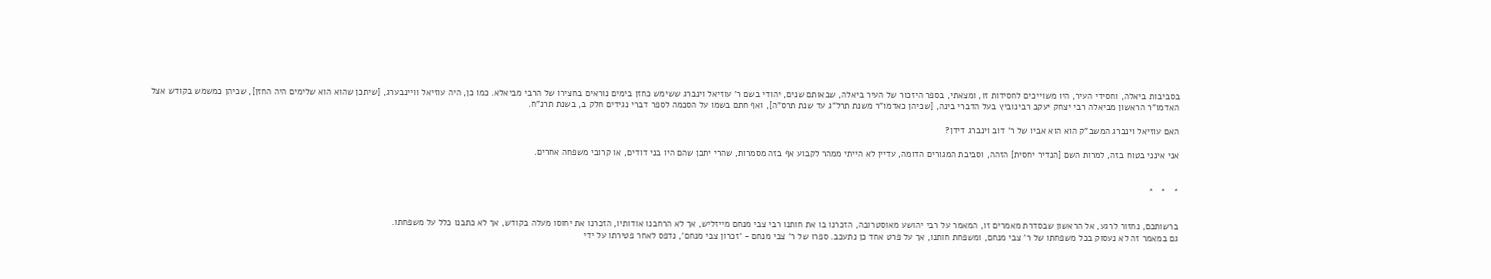בסביבות ביאלה, וחסידי העיר, היו משוייכים לחסידות זו, ומצאתי, בספר היזכור של העיר ביאלה, שבאותם שנים, יהודי בשם ר' עוזיאל וינברג ששימש כחזן בימים נוראים בחצירו של הרבי מביאלא. כמו כן, היה עוזיאל וויינבערג, [שיתכן שהוא הוא שלימים היה החזן], שכיהן כמשמש בקודש אצל האדמו"ר הראשון מביאלה רבי יצחק יעקב רבינוביץ בעל הדברי בינה, [שכיהן כאדמו"ר משנת תרל"ג עד שנת תרס"ה], ואף חתם בשמו על הסכמה לספר דברי נגידים חלק ב, בשנת תרנ"ח.

האם עוזיאל וינברג המשב"ק הוא הוא אביו של ר' דוב וינברג דידן?

אני אינני בטוח בזה, למרות השם [הנדיר יחסית] הזהה, וסביבת המגורים הדומה, עדיין לא הייתי ממהר לקבוע אף בזה מסמרות, שהרי יתכן שהם היו בני דודים, או קרובי משפחה אחרים.


*   *   *


ברשותכם, נחזור לרגע, אל הראשון שבסדרת מאמרים זו, המאמר על רבי יהושע מאוסטרובה, הזכרנו בו את חותנו רבי צבי מנחם מייזליש, אך לא הרחבנו אודותיו, הזכרנו את יחוסו מעלה בקודש, אך לא כתבנו כלל על משפחתו.
גם במאמר זה לא נעסוק בכל משפחתו של ר' צבי מנחם, ומשפחת חותנו, אך על פרט אחד כן נתעכב. ספרו של ר' צבי מנחם - 'זכרון צבי מנחם', נדפס לאחר פטירתו על ידי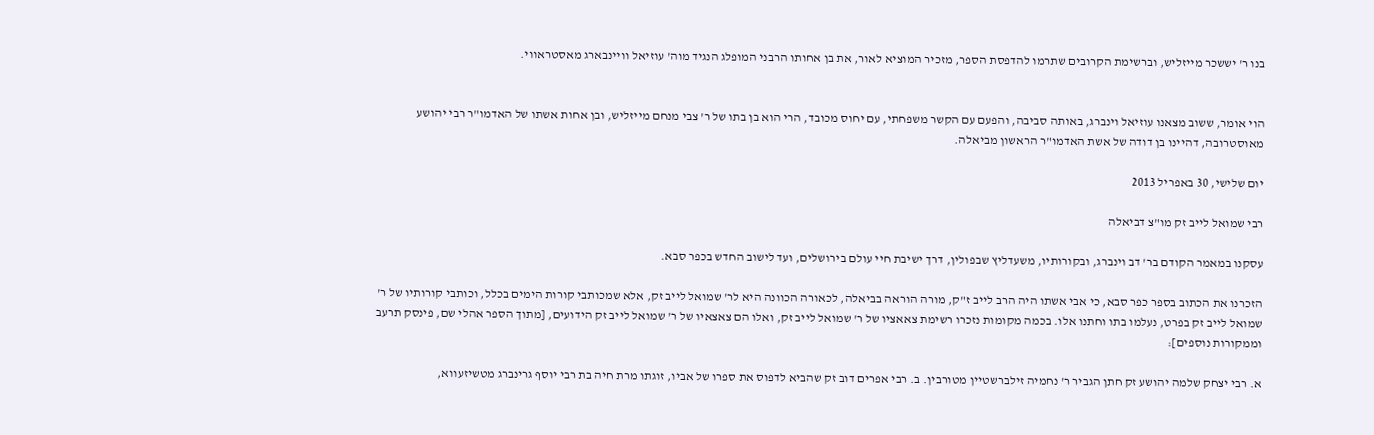בנו ר' יששכר מייזליש, וברשימת הקרובים שתרמו להדפסת הספר, מזכיר המוציא לאור, את בן אחותו הרבני המופלג הנגיד מוה' עוזיאל וויינבארג מאסטראווי.


הוי אומר, ששוב מצאנו עוזיאל וינברג, באותה סביבה, והפעם עם הקשר משפחתי, עם יחוס מכובד, הרי הוא בן בתו של ר' צבי מנחם מייזליש, ובן אחות אשתו של האדמו"ר רבי יהושע מאוסטרובה, דהיינו בן דודה של אשת האדמו"ר הראשון מביאלה.

יום שלישי, 30 באפריל 2013

רבי שמואל לייב זק מו"צ דביאלה

עסקנו במאמר הקודם בר' דב וינברג, ובקורותיו, משעדליץ שבפולין, דרך ישיבת חיי עולם בירושלים, ועד לישוב החדש בכפר סבא.

הזכרנו את הכתוב בספר כפר סבא, כי אבי אשתו היה הרב לייב ז"ק, מורה הוראה בביאלה, לכאורה הכוונה היא לר' שמואל לייב זק, אלא שמכותבי קורות הימים בכלל, וכותבי קורותיו של ר' שמואל לייב זק בפרט, נעלמו בתו וחתנו אלו. בכמה מקומות נזכרו רשימת צאאציו של ר' שמואל לייב זק, ואלו הם צאצאיו של ר' שמואל לייב זק הידועים, [מתוך הספר אהלי שם, פינסק תרעב וממקורות נוספים]:

א. רבי יצחק שלמה יהושע זק חתן הגביר ר' נחמיה זילברשטיין מטורבין. ב. רבי אפרים דוב זק שהביא לדפוס את ספרו של אביו, זוגתו מרת חיה בת רבי יוסף גרינברג מטשיזעווא,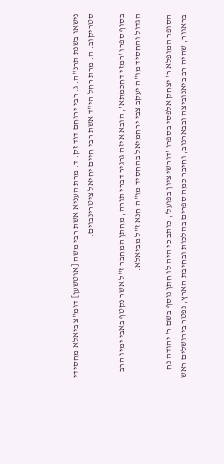נישאו בשנת תרנ"ה. ג. רבי ירוחם דוד זק. ד. מרת העניא אשת רבי משה [אוטשען] דומ"צ ביאלא מחסידי סטריקוב. ה. מרת רחל הי"ד אשת רבי חיים יחיאל ציטרינבוים.

בסוף ספרו 'רמזי דחכמתא', הובא איזה גרגיר דברי תורה, מחתן המחבר ז"ל אשר נקטף באבי ימיו הרב הגדול והחסיד מו"ה יעקב צבי ירחמיאל בהחסיד מו"ה חנא ז"ל מביאלא.

הסופר המופלא ר' יצחק אלפסי בספרו 'דורשי ציון בפועל', כותב כי היה לו חתן נוסף בשם ר' יהודה נח בראוור, שהיה רב ביאנוביצה ובבארנוב, וחיבר כמה ספרים בהלכות ובחיבת הארץ, נפטר בירושלים ראש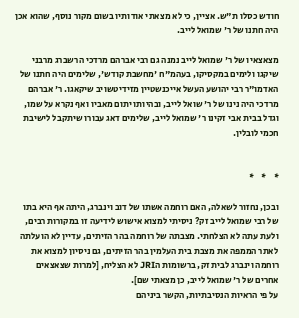חודש כסלו ת"ש. אציין, כי לא מצאתי אודותיו בשום מקור נוסף, שהוא אכן היה חתנו של ר' שמואל לייב.

מצאצאיו של ר' שמואל לייב נמנה גם רבי אברהם מרדכי הרשברג מרבני שיקגו ולימים במקסיקו, בעהמ"ח 'מחשבת קודש', שלימים היה חתנו של האדמו"ר רבי יהושע העשל אייכנשטיין מזידיטשויב שיקאגו. ר' אברהם מרדכי היה נינו של ר' שואל לייב, ובהיותו יתום מאביו ואף נקרא על שמו, וגדל בבית אבי זקינו ר' שמואל לייב, שלימים דאג עבורו שיתקבל לישיבת חכמי לובלין.


*    *    *

ובכן, נחזור לשאלה, האם רוחמה אשתו של דוב וינברג, היתה אף היא בתו של רבי שמואל לייב זק? ניסיתי למצוא אישוש לידיעה זו במקורות רבים, ולעת עתה לא הצלחתי. מצבתה של רוחמה בהר הזיתים, עדיין לא הועלתה לאתר הממפה את מצבת בית העלמין בהר הזיתים, גם ניסיון למצוא את רוחמה וינברג לבית זק, ברשומות הJRI לא הצליח, [למרות שצאצאים אחרים של ר' שמואל לייב, כן מצאתי שם].
על פי הראיות הנסיבתיות, הקשר ביניהם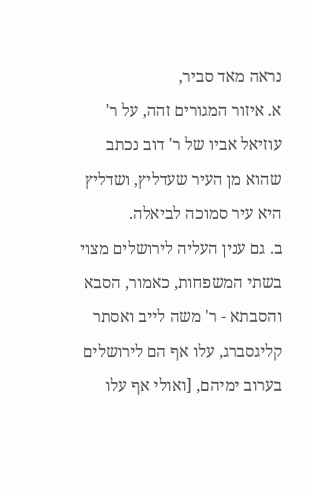נראה מאד סביר,
א. איזור המגורים זהה, על ר' עוזיאל אביו של ר' דוב נכתב שהוא מן העיר שעדליץ, ושדליץ היא עיר סמוכה לביאלה.
ב. גם ענין העליה לירושלים מצוי בשתי המשפחות, כאמור, הסבא והסבתא - ר' משה לייב ואסתר קליגסברג, עלו אף הם לירושלים בערוב ימיהם, [ואולי אף עלו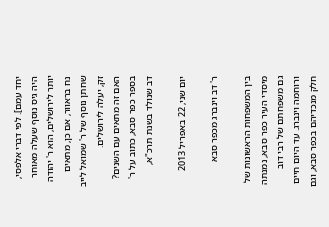יחד עמם]. לפי דברי אלפסי, היה גיס נוסף שעלה מאוחר יותר לירושלים, הוא ר' יהודה נח בראוור, אם כן, מתאים שחתן נוסף של ר' שמואל לייב זק, יעלה לירושלים.
האם זה מתאים עם השנים? בספר כפר סבא, כתוב על ר' דב שנולד בשנת תרכ"א,

יום שני, 22 באפריל 2013

ר' דב וינברג מכפר סבא

בין המשפחות הראשונות של מיסדי העיר כפר סבא, נמנתה גם משפחתם של רבי דוב ורוחמה וינברג. עד היום חיים חלק מנכדיהם בכפר סבא, וגם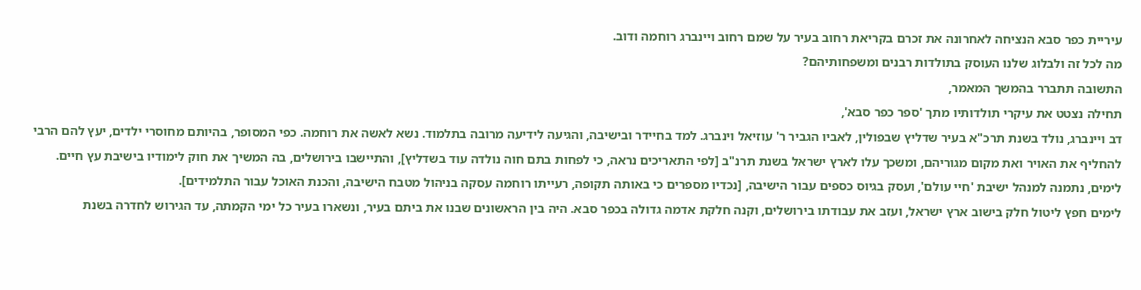עיריית כפר סבא הנציחה לאחרונה את זכרם בקריאת רחוב בעיר על שמם רחוב ויינברג רוחמה ודוב.
מה לכל זה ולבלוג שלנו העוסק בתולדות רבנים ומשפחותיהם?
התשובה תתברר בהמשך המאמר,
תחילה נצטט את עיקרי תולדותיו מתך 'ספר כפר סבא',
דב ויינברג, נולד בשנת תרכ"א בעיר שדליץ שבפולין, לאביו הגביר ר' עוזיאל וינברג. למד בחיידר ובישיבה, והגיעה לידיעה מרובה בתלמוד. נשא לאשה את רוחמה. כפי המסופר, בהיותם מחוסרי ילדים, יעץ להם הרבי להחליף את האויר ואת מקום מגוריהם, ומשכך עלו לארץ ישראל בשנת תרנ"ב [לפי התאריכים נראה, כי לפחות בתם חוה נולדה עוד בשדליץ], והתיישבו בירושלים, בה המשיך את חוק לימודיו בישיבת עץ חיים. לימים, נתמנה למנהל ישיבת 'חיי עולם', ועסק בגיוס כספים עבור הישיבה, [נכדיו מספרים כי באותה תקופה, רעייתו רוחמה עסקה בניהול מטבח הישיבה, והכנת האוכל עבור התלמידים].
לימים חפץ ליטול חלק בישוב ארץ ישראל, ועזב את עבודתו בירושלים, וקנה חלקת אדמה גדולה בכפר סבא. היה בין הראשונים שבנו את ביתם בעיר, ונשארו בעיר כל ימי הקמתה, עד הגירוש לחדרה בשנת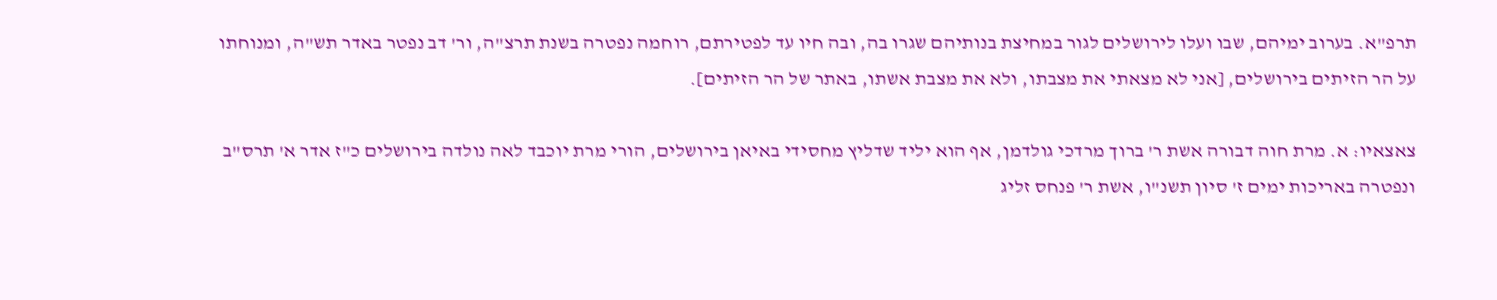תרפ"א. בערוב ימיהם, שבו ועלו לירושלים לגור במחיצת בנותיהם שגרו בה, ובה חיו עד לפטירתם, רוחמה נפטרה בשנת תרצ"ה, ור' דב נפטר באדר תש"ה, ומנוחתו על הר הזיתים בירושלים, [אני לא מצאתי את מצבתו, ולא את מצבת אשתו, באתר של הר הזיתים].

צאצאיו: א. מרת חוה דבורה אשת ר' ברוך מרדכי גולדמן, אף הוא יליד שדליץ מחסידי באיאן בירושלים, הורי מרת יוכבד לאה נולדה בירושלים כ"ז אדר א' תרס"ב ונפטרה באריכות ימים ז' סיון תשנ"ו, אשת ר' פנחס זליג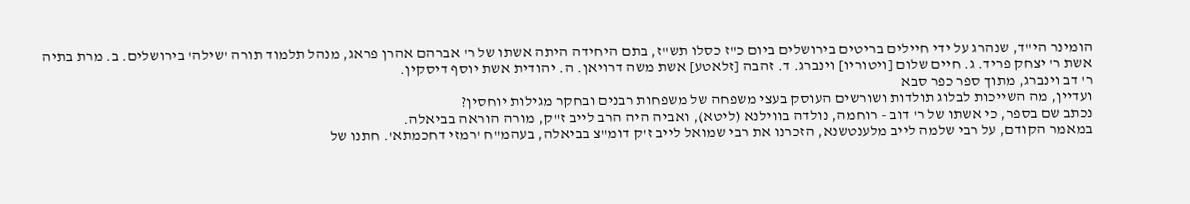הומינר הי"ד, שנהרג על ידי חיילים בריטים בירושלים ביום כ"ז כסלו תש"ז, בתם היחידה היתה אשתו של ר' אברהם אהרן פראג, מנהל תלמוד תורה 'שילה' בירושלים. ב. מרת בתיה אשת ר' יצחק פריד. ג. חיים שלום [ויטוריו] וינברג. ד. זהבה [זלאטע] אשת משה דרויאן. ה. יהודית אשת יוסף דיסקין.
ר' דב וינברג, מתוך ספר כפר סבא
ועדיין, מה השייכות לבלוג תולדות ושורשים העוסק בעצי משפחה של משפחות רבנים ובחקר מגילות יוחסין?
נכתב שם בספר, כי אשתו של ר' דוב - רוחמה, נולדה בווילנא (ליטא), ואביה היה הרב לייב ז"ק, מורה הוראה בביאלה.
במאמר הקודם, על רבי שלמה לייב מלענטשנא, הזכרנו את רבי שמואל לייב ז'ק דומ"צ בביאלה, בעהמ"ח 'רמזי דחכמתא'. חתנו של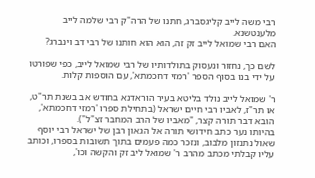רבי משה לייב קליגסברג, חתנו של הרה"ק רבי שלמה לייב מלענטשנא.
האם רבי שמואל לייב זק זה, הוא הוא חותנו של רבי דב וינברג?

לשם כך, נחזור ונעסוק בתולדותיו של רבי שמואל לייב, כפי שפורטו על ידי בנו בסוף הספר 'רמזי דחכמתא', עם הוספות קלות.

ר' שמואל לייב נולד בליטא בעיר הוראדנא בחודש אב בשנת תר"ט, או תר"ז, לאביו רבי חיים ישראל (בתחילת ספרו 'רמזי דחכמתא', הובא דבר תורה קצר, "מאביו של הרב המחבר זצ"ל").
בהיותו נער כתב חידושי תורה אל הגאון רבן של ישראל רבי יוסף שאול נתנזון מלבוב, ונזכר כמה פעמים בתוך תשובות בספרו, וכותב עליו קבלתי מכתב מהרב ר' שמואל ליב זק והקשה וכו',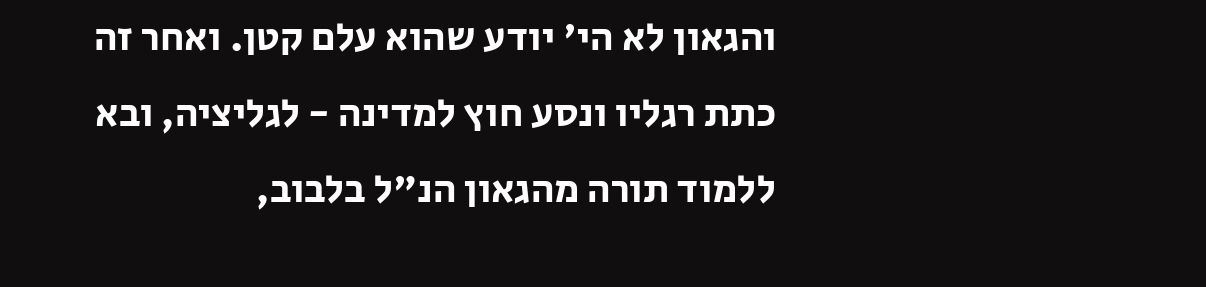והגאון לא הי' יודע שהוא עלם קטן. ואחר זה כתת רגליו ונסע חוץ למדינה - לגליציה, ובא ללמוד תורה מהגאון הנ"ל בלבוב,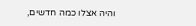והיה אצלו כמה חדשים,